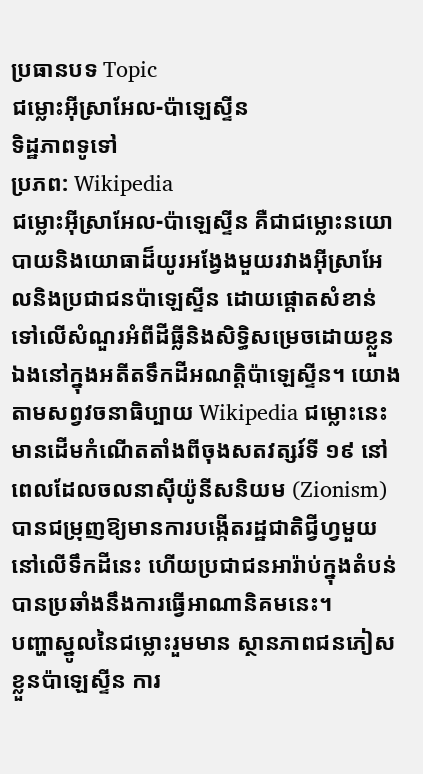ប្រធានបទ Topic
ជម្លោះអ៊ីស្រាអែល-ប៉ាឡេស្ទីន
ទិដ្ឋភាពទូទៅ
ប្រភព: Wikipedia
ជម្លោះអ៊ីស្រាអែល-ប៉ាឡេស្ទីន គឺជាជម្លោះនយោបាយនិងយោធាដ៏យូរអង្វែងមួយរវាងអ៊ីស្រាអែលនិងប្រជាជនប៉ាឡេស្ទីន ដោយផ្តោតសំខាន់ទៅលើសំណួរអំពីដីធ្លីនិងសិទ្ធិសម្រេចដោយខ្លួនឯងនៅក្នុងអតីតទឹកដីអណត្តិប៉ាឡេស្ទីន។ យោងតាមសព្វវចនាធិប្បាយ Wikipedia ជម្លោះនេះមានដើមកំណើតតាំងពីចុងសតវត្សរ៍ទី ១៩ នៅពេលដែលចលនាស៊ីយ៉ូនីសនិយម (Zionism) បានជម្រុញឱ្យមានការបង្កើតរដ្ឋជាតិជ្វីហ្វមួយនៅលើទឹកដីនេះ ហើយប្រជាជនអារ៉ាប់ក្នុងតំបន់បានប្រឆាំងនឹងការធ្វើអាណានិគមនេះ។
បញ្ហាស្នូលនៃជម្លោះរួមមាន ស្ថានភាពជនភៀសខ្លួនប៉ាឡេស្ទីន ការ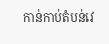កាន់កាប់តំបន់វេ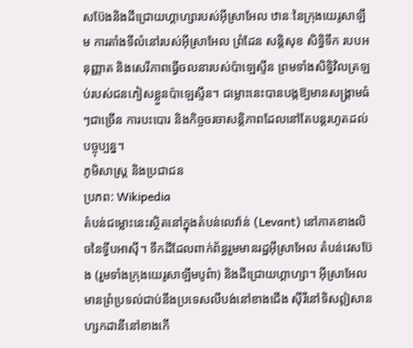សប៊ែងនិងដីជ្រោយហ្គាហ្សារបស់អ៊ីស្រាអែល ឋានៈនៃក្រុងយេរូសាឡឹម ការតាំងទីលំនៅរបស់អ៊ីស្រាអែល ព្រំដែន សន្តិសុខ សិទ្ធិទឹក របបអនុញ្ញាត និងសេរីភាពធ្វើចលនារបស់ប៉ាឡេស្ទីន ព្រមទាំងសិទ្ធិវិលត្រឡប់របស់ជនភៀសខ្លួនប៉ាឡេស្ទីន។ ជម្លោះនេះបានបង្កឱ្យមានសង្គ្រាមធំៗជាច្រើន ការបះបោរ និងកិច្ចចរចាសន្តិភាពដែលនៅតែបន្តរហូតដល់បច្ចុប្បន្ន។
ភូមិសាស្ត្រ និងប្រជាជន
ប្រភព: Wikipedia
តំបន់ជម្លោះនេះស្ថិតនៅក្នុងតំបន់លេវ៉ាន់ (Levant) នៅភាគខាងលិចនៃទ្វីបអាស៊ី។ ទឹកដីដែលពាក់ព័ន្ធរួមមានរដ្ឋអ៊ីស្រាអែល តំបន់វេសប៊ែង (រួមទាំងក្រុងយេរូសាឡឹមបូព៌ា) និងដីជ្រោយហ្គាហ្សា។ អ៊ីស្រាអែលមានព្រំប្រទល់ជាប់នឹងប្រទេសលីបង់នៅខាងជើង ស៊ីរីនៅទិសឦសាន ហ្សកដានីនៅខាងកើ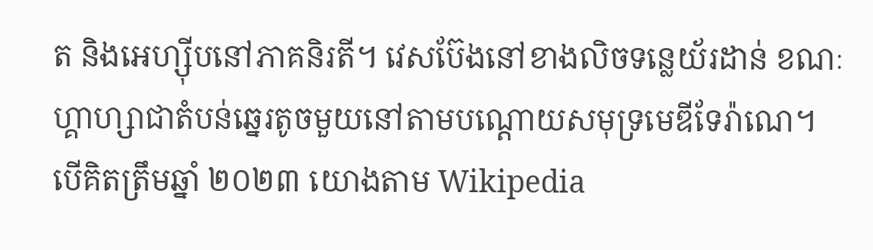ត និងអេហ្ស៊ីបនៅភាគនិរតី។ វេសប៊ែងនៅខាងលិចទន្លេយ័រដាន់ ខណៈហ្គាហ្សាជាតំបន់ឆ្នេរតូចមួយនៅតាមបណ្តោយសមុទ្រមេឌីទែរ៉ាណេ។
បើគិតត្រឹមឆ្នាំ ២០២៣ យោងតាម Wikipedia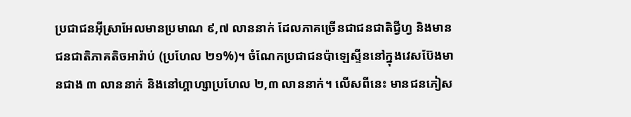ប្រជាជនអ៊ីស្រាអែលមានប្រមាណ ៩,៧ លាននាក់ ដែលភាគច្រើនជាជនជាតិជ្វីហ្វ និងមានជនជាតិភាគតិចអារ៉ាប់ (ប្រហែល ២១%)។ ចំណែកប្រជាជនប៉ាឡេស្ទីននៅក្នុងវេសប៊ែងមានជាង ៣ លាននាក់ និងនៅហ្គាហ្សាប្រហែល ២,៣ លាននាក់។ លើសពីនេះ មានជនភៀស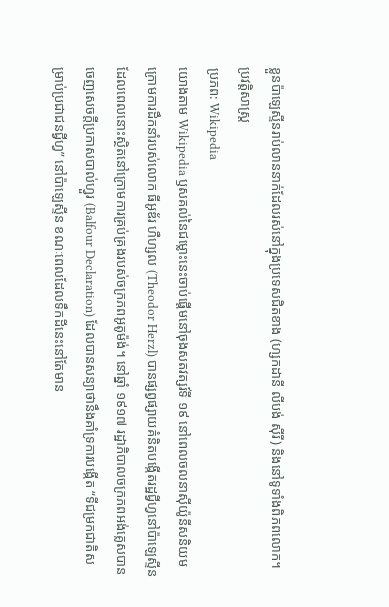ខ្លួនប៉ាឡេស្ទីនរាប់លាននាក់ដែលរស់នៅក្នុងប្រទេសជិតខាង (ហ្សកដានី លីបង់ ស៊ីរី) និងនៅទូទាំងពិភពលោក។
ប្រវត្តិសាស្ត្រ
ប្រភព: Wikipedia
យោងតាម Wikipedia ឫសគល់នៃជម្លោះនេះចាប់ផ្តើមនៅចុងសតវត្សរ៍ទី ១៩ នៅពេលចលនាស៊ីយ៉ូនីសនិយមក្រោមការដឹកនាំរបស់លោក ធីអូឌ័រ ហឺហ្សល (Theodor Herzl) បានផ្សព្វផ្សាយគំនិតបង្កើតរដ្ឋជ្វីហ្វនៅប៉ាឡេស្ទីន ដែលពេលនោះស្ថិតនៅក្រោមការគ្រប់គ្រងរបស់ចក្រភពអូតូម៉ង់។ នៅឆ្នាំ ១៩១៧ រដ្ឋាភិបាលចក្រភពអង់គ្លេសបានចេញសេចក្តីប្រកាសបាល់ហ្វួរ (Balfour Declaration) ដែលបានសន្យាថានឹងគាំទ្រការបង្កើត “ទីជម្រកជាតិសម្រាប់ប្រជាជនជ្វីហ្វ” នៅប៉ាឡេស្ទីន ខណៈពេលដែលទឹកដីនេះនៅតែមាន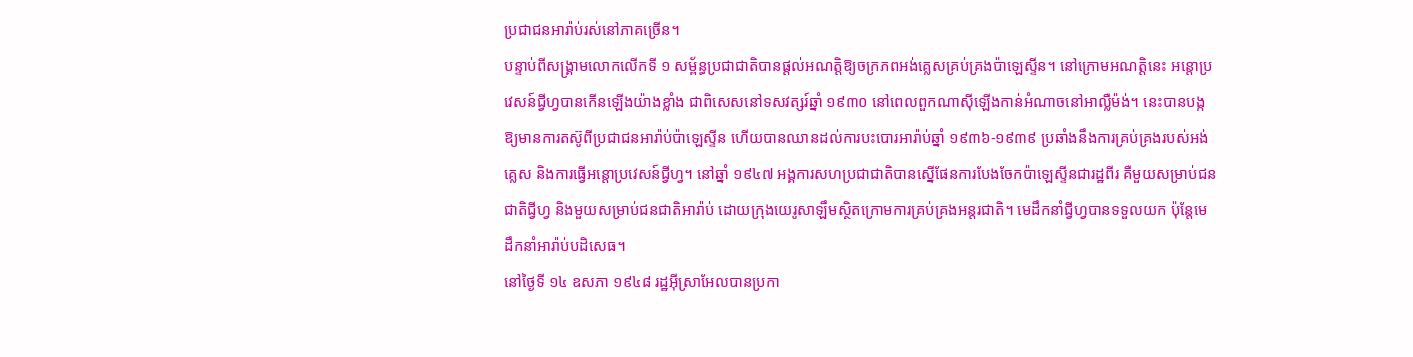ប្រជាជនអារ៉ាប់រស់នៅភាគច្រើន។
បន្ទាប់ពីសង្គ្រាមលោកលើកទី ១ សម្ព័ន្ធប្រជាជាតិបានផ្តល់អណត្តិឱ្យចក្រភពអង់គ្លេសគ្រប់គ្រងប៉ាឡេស្ទីន។ នៅក្រោមអណត្តិនេះ អន្តោប្រវេសន៍ជ្វីហ្វបានកើនឡើងយ៉ាងខ្លាំង ជាពិសេសនៅទសវត្សរ៍ឆ្នាំ ១៩៣០ នៅពេលពួកណាស៊ីឡើងកាន់អំណាចនៅអាល្លឺម៉ង់។ នេះបានបង្កឱ្យមានការតស៊ូពីប្រជាជនអារ៉ាប់ប៉ាឡេស្ទីន ហើយបានឈានដល់ការបះបោរអារ៉ាប់ឆ្នាំ ១៩៣៦-១៩៣៩ ប្រឆាំងនឹងការគ្រប់គ្រងរបស់អង់គ្លេស និងការធ្វើអន្តោប្រវេសន៍ជ្វីហ្វ។ នៅឆ្នាំ ១៩៤៧ អង្គការសហប្រជាជាតិបានស្នើផែនការបែងចែកប៉ាឡេស្ទីនជារដ្ឋពីរ គឺមួយសម្រាប់ជនជាតិជ្វីហ្វ និងមួយសម្រាប់ជនជាតិអារ៉ាប់ ដោយក្រុងយេរូសាឡឹមស្ថិតក្រោមការគ្រប់គ្រងអន្តរជាតិ។ មេដឹកនាំជ្វីហ្វបានទទួលយក ប៉ុន្តែមេដឹកនាំអារ៉ាប់បដិសេធ។
នៅថ្ងៃទី ១៤ ឧសភា ១៩៤៨ រដ្ឋអ៊ីស្រាអែលបានប្រកា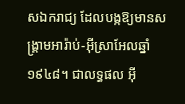សឯករាជ្យ ដែលបង្កឱ្យមានសង្គ្រាមអារ៉ាប់-អ៊ីស្រាអែលឆ្នាំ ១៩៤៨។ ជាលទ្ធផល អ៊ី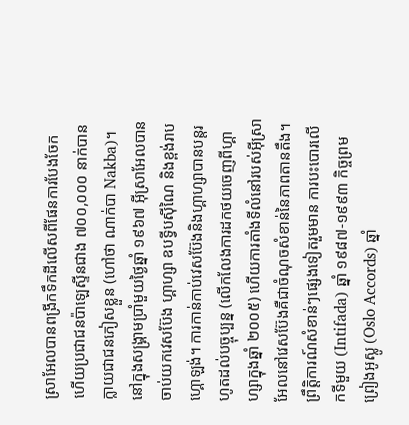ស្រាអែលបានពង្រីកទឹកដីលើសពីផែនការបែងចែក ហើយប្រជាជនប៉ាឡេស្ទីនជាង ៧០០,០០០ នាក់បានក្លាយជាជនភៀសខ្លួន (ហៅថា ណាក់បា Nakba)។ នៅក្នុងសង្គ្រាមប្រាំមួយថ្ងៃឆ្នាំ ១៩៦៧ អ៊ីស្រាអែលបានចាប់យកវេសប៊ែង ហ្គាហ្សា ឧបទ្វីបស៊ីណៃ និងខ្ពង់រាបហ្គោឡង់។ ការកាន់កាប់វេសប៊ែងនិងហ្គាហ្សាបានបន្តរហូតដល់បច្ចុប្បន្ន (លើកលែងការដកថយចេញពីហ្គាហ្សាក្នុងឆ្នាំ ២០០៥) ហើយការតាំងទីលំនៅរបស់អ៊ីស្រាអែលនៅវេសប៊ែងគឺជាចំណុចសំខាន់នៃភាពតានតឹង។
ព្រឹត្តិការណ៍សំខាន់ៗផ្សេងទៀតរួមមាន ការបះបោរលើកទីមួយ (Intifada) ឆ្នាំ ១៩៨៧-១៩៩៣ កិច្ចព្រមព្រៀងអូស្លូ (Oslo Accords) ឆ្នាំ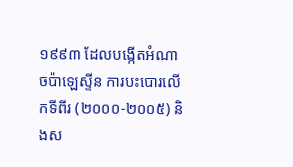១៩៩៣ ដែលបង្កើតអំណាចប៉ាឡេស្ទីន ការបះបោរលើកទីពីរ (២០០០-២០០៥) និងស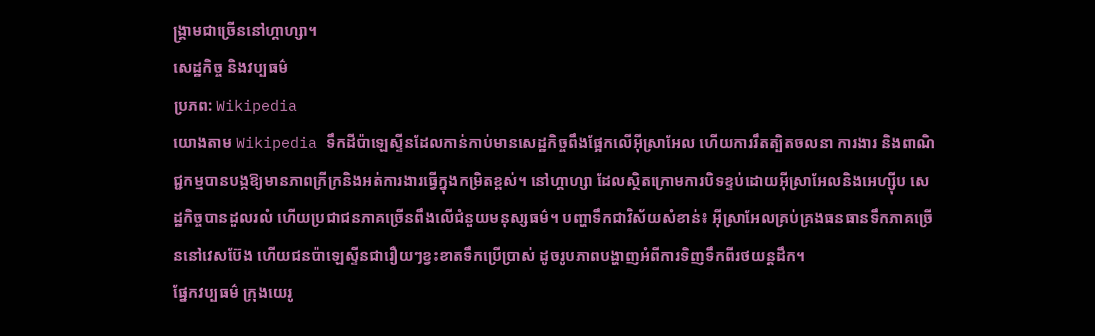ង្គ្រាមជាច្រើននៅហ្គាហ្សា។
សេដ្ឋកិច្ច និងវប្បធម៌
ប្រភព: Wikipedia
យោងតាម Wikipedia ទឹកដីប៉ាឡេស្ទីនដែលកាន់កាប់មានសេដ្ឋកិច្ចពឹងផ្អែកលើអ៊ីស្រាអែល ហើយការរឹតត្បិតចលនា ការងារ និងពាណិជ្ជកម្មបានបង្កឱ្យមានភាពក្រីក្រនិងអត់ការងារធ្វើក្នុងកម្រិតខ្ពស់។ នៅហ្គាហ្សា ដែលស្ថិតក្រោមការបិទខ្ទប់ដោយអ៊ីស្រាអែលនិងអេហ្ស៊ីប សេដ្ឋកិច្ចបានដួលរលំ ហើយប្រជាជនភាគច្រើនពឹងលើជំនួយមនុស្សធម៌។ បញ្ហាទឹកជាវិស័យសំខាន់៖ អ៊ីស្រាអែលគ្រប់គ្រងធនធានទឹកភាគច្រើននៅវេសប៊ែង ហើយជនប៉ាឡេស្ទីនជារឿយៗខ្វះខាតទឹកប្រើប្រាស់ ដូចរូបភាពបង្ហាញអំពីការទិញទឹកពីរថយន្តដឹក។
ផ្នែកវប្បធម៌ ក្រុងយេរូ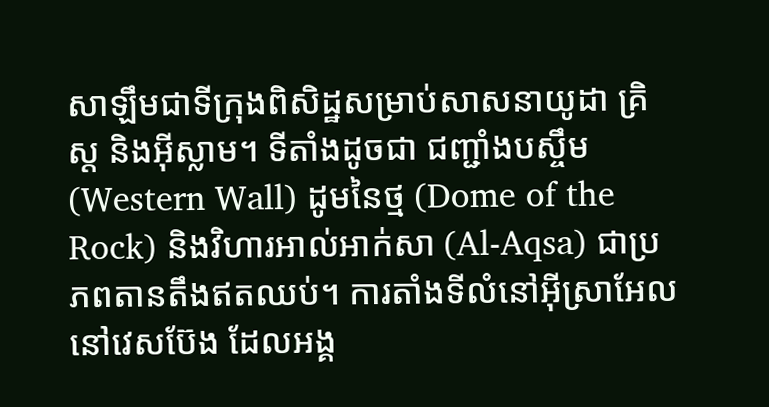សាឡឹមជាទីក្រុងពិសិដ្ឋសម្រាប់សាសនាយូដា គ្រិស្ត និងអ៊ីស្លាម។ ទីតាំងដូចជា ជញ្ជាំងបស្ចឹម (Western Wall) ដូមនៃថ្ម (Dome of the Rock) និងវិហារអាល់អាក់សា (Al-Aqsa) ជាប្រភពតានតឹងឥតឈប់។ ការតាំងទីលំនៅអ៊ីស្រាអែលនៅវេសប៊ែង ដែលអង្គ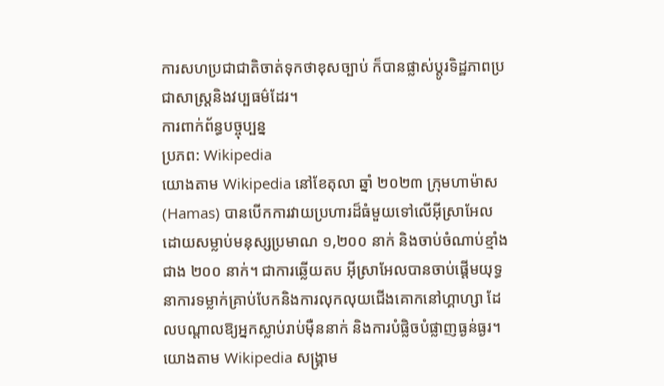ការសហប្រជាជាតិចាត់ទុកថាខុសច្បាប់ ក៏បានផ្លាស់ប្តូរទិដ្ឋភាពប្រជាសាស្រ្តនិងវប្បធម៌ដែរ។
ការពាក់ព័ន្ធបច្ចុប្បន្ន
ប្រភព: Wikipedia
យោងតាម Wikipedia នៅខែតុលា ឆ្នាំ ២០២៣ ក្រុមហាម៉ាស (Hamas) បានបើកការវាយប្រហារដ៏ធំមួយទៅលើអ៊ីស្រាអែល ដោយសម្លាប់មនុស្សប្រមាណ ១,២០០ នាក់ និងចាប់ចំណាប់ខ្មាំងជាង ២០០ នាក់។ ជាការឆ្លើយតប អ៊ីស្រាអែលបានចាប់ផ្តើមយុទ្ធនាការទម្លាក់គ្រាប់បែកនិងការលុកលុយជើងគោកនៅហ្គាហ្សា ដែលបណ្តាលឱ្យអ្នកស្លាប់រាប់ម៉ឺននាក់ និងការបំផ្លិចបំផ្លាញធ្ងន់ធ្ងរ។ យោងតាម Wikipedia សង្គ្រាម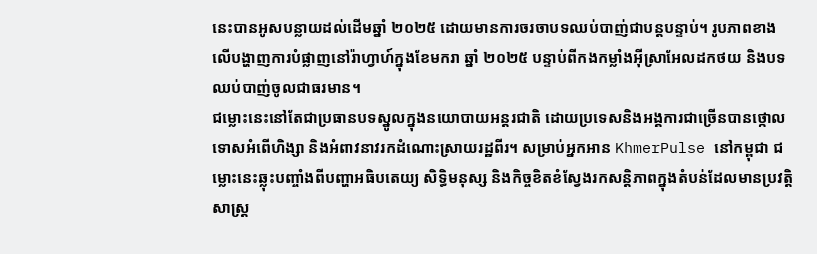នេះបានអូសបន្លាយដល់ដើមឆ្នាំ ២០២៥ ដោយមានការចរចាបទឈប់បាញ់ជាបន្តបន្ទាប់។ រូបភាពខាងលើបង្ហាញការបំផ្លាញនៅរ៉ាហ្វាហ៍ក្នុងខែមករា ឆ្នាំ ២០២៥ បន្ទាប់ពីកងកម្លាំងអ៊ីស្រាអែលដកថយ និងបទឈប់បាញ់ចូលជាធរមាន។
ជម្លោះនេះនៅតែជាប្រធានបទស្នូលក្នុងនយោបាយអន្តរជាតិ ដោយប្រទេសនិងអង្គការជាច្រើនបានថ្កោលទោសអំពើហិង្សា និងអំពាវនាវរកដំណោះស្រាយរដ្ឋពីរ។ សម្រាប់អ្នកអាន KhmerPulse នៅកម្ពុជា ជម្លោះនេះឆ្លុះបញ្ចាំងពីបញ្ហាអធិបតេយ្យ សិទ្ធិមនុស្ស និងកិច្ចខិតខំស្វែងរកសន្តិភាពក្នុងតំបន់ដែលមានប្រវត្តិសាស្ត្រ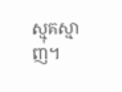ស្មុគស្មាញ។